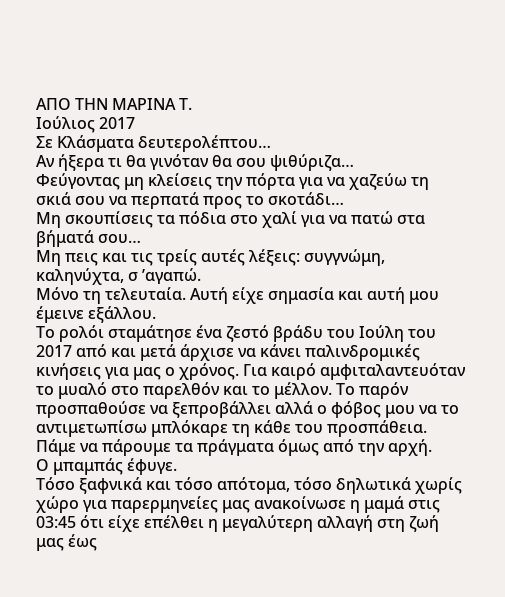ΑΠΟ ΤΗΝ ΜΑΡΙΝΑ Τ.
Ιούλιος 2017
Σε Κλάσματα δευτερολέπτου…
Αν ήξερα τι θα γινόταν θα σου ψιθύριζα…
Φεύγοντας μη κλείσεις την πόρτα για να χαζεύω τη σκιά σου να περπατά προς το σκοτάδι…
Μη σκουπίσεις τα πόδια στο χαλί για να πατώ στα βήματά σου…
Μη πεις και τις τρείς αυτές λέξεις: συγγνώμη, καληνύχτα, σ ’αγαπώ.
Μόνο τη τελευταία. Αυτή είχε σημασία και αυτή μου έμεινε εξάλλου.
Το ρολόι σταμάτησε ένα ζεστό βράδυ του Ιούλη του 2017 από και μετά άρχισε να κάνει παλινδρομικές κινήσεις για μας ο χρόνος. Για καιρό αμφιταλαντευόταν το μυαλό στο παρελθόν και το μέλλον. Το παρόν προσπαθούσε να ξεπροβάλλει αλλά ο φόβος μου να το αντιμετωπίσω μπλόκαρε τη κάθε του προσπάθεια.
Πάμε να πάρουμε τα πράγματα όμως από την αρχή.
Ο μπαμπάς έφυγε.
Τόσο ξαφνικά και τόσο απότομα, τόσο δηλωτικά χωρίς χώρο για παρερμηνείες μας ανακοίνωσε η μαμά στις 03:45 ότι είχε επέλθει η μεγαλύτερη αλλαγή στη ζωή μας έως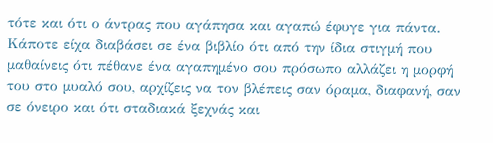τότε και ότι ο άντρας που αγάπησα και αγαπώ έφυγε για πάντα.
Κάποτε είχα διαβάσει σε ένα βιβλίο ότι από την ίδια στιγμή που μαθαίνεις ότι πέθανε ένα αγαπημένο σου πρόσωπο αλλάζει η μορφή του στο μυαλό σου, αρχίζεις να τον βλέπεις σαν όραμα, διαφανή, σαν σε όνειρο και ότι σταδιακά ξεχνάς και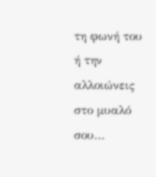τη φωνή του ή την αλλοιώνεις στο μυαλό σου…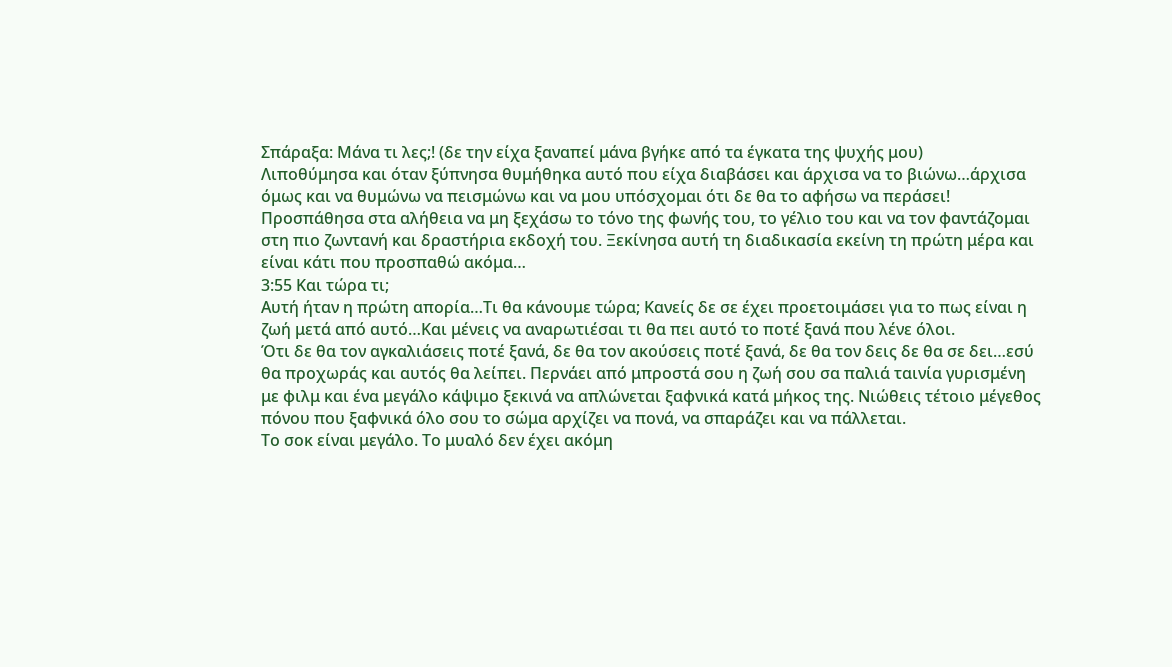Σπάραξα: Μάνα τι λες;! (δε την είχα ξαναπεί μάνα βγήκε από τα έγκατα της ψυχής μου)
Λιποθύμησα και όταν ξύπνησα θυμήθηκα αυτό που είχα διαβάσει και άρχισα να το βιώνω…άρχισα όμως και να θυμώνω να πεισμώνω και να μου υπόσχομαι ότι δε θα το αφήσω να περάσει!
Προσπάθησα στα αλήθεια να μη ξεχάσω το τόνο της φωνής του, το γέλιο του και να τον φαντάζομαι στη πιο ζωντανή και δραστήρια εκδοχή του. Ξεκίνησα αυτή τη διαδικασία εκείνη τη πρώτη μέρα και είναι κάτι που προσπαθώ ακόμα…
3:55 Και τώρα τι;
Αυτή ήταν η πρώτη απορία…Τι θα κάνουμε τώρα; Κανείς δε σε έχει προετοιμάσει για το πως είναι η ζωή μετά από αυτό…Και μένεις να αναρωτιέσαι τι θα πει αυτό το ποτέ ξανά που λένε όλοι.
Ότι δε θα τον αγκαλιάσεις ποτέ ξανά, δε θα τον ακούσεις ποτέ ξανά, δε θα τον δεις δε θα σε δει…εσύ θα προχωράς και αυτός θα λείπει. Περνάει από μπροστά σου η ζωή σου σα παλιά ταινία γυρισμένη με φιλμ και ένα μεγάλο κάψιμο ξεκινά να απλώνεται ξαφνικά κατά μήκος της. Νιώθεις τέτοιο μέγεθος πόνου που ξαφνικά όλο σου το σώμα αρχίζει να πονά, να σπαράζει και να πάλλεται.
Το σοκ είναι μεγάλο. Το μυαλό δεν έχει ακόμη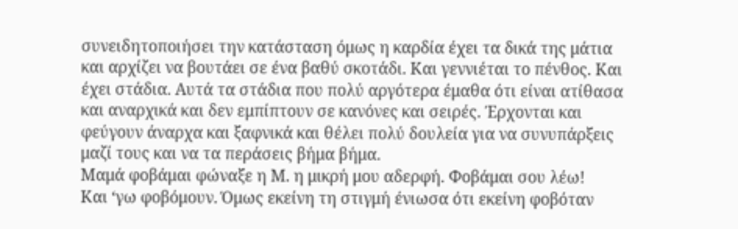συνειδητοποιήσει την κατάσταση όμως η καρδία έχει τα δικά της μάτια και αρχίζει να βουτάει σε ένα βαθύ σκοτάδι. Και γεννιέται το πένθος. Και έχει στάδια. Αυτά τα στάδια που πολύ αργότερα έμαθα ότι είναι ατίθασα και αναρχικά και δεν εμπίπτουν σε κανόνες και σειρές. Έρχονται και φεύγουν άναρχα και ξαφνικά και θέλει πολύ δουλεία για να συνυπάρξεις μαζί τους και να τα περάσεις βήμα βήμα.
Μαμά φοβάμαι φώναξε η Μ. η μικρή μου αδερφή. Φοβάμαι σου λέω!
Και ‘γω φοβόμουν. Όμως εκείνη τη στιγμή ένιωσα ότι εκείνη φοβόταν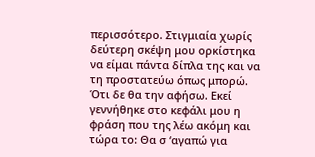περισσότερο. Στιγμιαία χωρίς δεύτερη σκέψη μου ορκίστηκα να είμαι πάντα δίπλα της και να τη προστατεύω όπως μπορώ. Ότι δε θα την αφήσω. Εκεί γεννήθηκε στο κεφάλι μου η φράση που της λέω ακόμη και τώρα το: Θα σ ‘αγαπώ για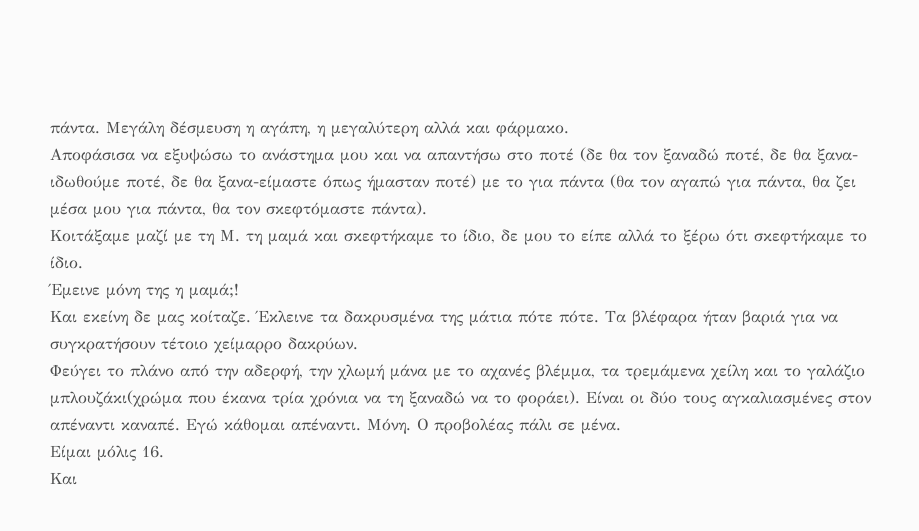πάντα. Μεγάλη δέσμευση η αγάπη, η μεγαλύτερη αλλά και φάρμακο.
Αποφάσισα να εξυψώσω το ανάστημα μου και να απαντήσω στο ποτέ (δε θα τον ξαναδώ ποτέ, δε θα ξανα-ιδωθούμε ποτέ, δε θα ξανα-είμαστε όπως ήμασταν ποτέ) με το για πάντα (θα τον αγαπώ για πάντα, θα ζει μέσα μου για πάντα, θα τον σκεφτόμαστε πάντα).
Κοιτάξαμε μαζί με τη Μ. τη μαμά και σκεφτήκαμε το ίδιο, δε μου το είπε αλλά το ξέρω ότι σκεφτήκαμε το ίδιο.
Έμεινε μόνη της η μαμά;!
Και εκείνη δε μας κοίταζε. Έκλεινε τα δακρυσμένα της μάτια πότε πότε. Τα βλέφαρα ήταν βαριά για να συγκρατήσουν τέτοιο χείμαρρο δακρύων.
Φεύγει το πλάνο από την αδερφή, την χλωμή μάνα με το αχανές βλέμμα, τα τρεμάμενα χείλη και το γαλάζιο μπλουζάκι(χρώμα που έκανα τρία χρόνια να τη ξαναδώ να το φοράει). Είναι οι δύο τους αγκαλιασμένες στον απέναντι καναπέ. Εγώ κάθομαι απέναντι. Μόνη. Ο προβολέας πάλι σε μένα.
Είμαι μόλις 16.
Και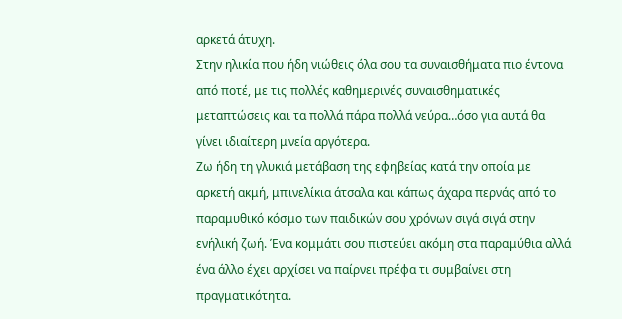αρκετά άτυχη.
Στην ηλικία που ήδη νιώθεις όλα σου τα συναισθήματα πιο έντονα από ποτέ, με τις πολλές καθημερινές συναισθηματικές μεταπτώσεις και τα πολλά πάρα πολλά νεύρα…όσο για αυτά θα γίνει ιδιαίτερη μνεία αργότερα.
Ζω ήδη τη γλυκιά μετάβαση της εφηβείας κατά την οποία με αρκετή ακμή, μπινελίκια άτσαλα και κάπως άχαρα περνάς από το παραμυθικό κόσμο των παιδικών σου χρόνων σιγά σιγά στην ενήλική ζωή. Ένα κομμάτι σου πιστεύει ακόμη στα παραμύθια αλλά ένα άλλο έχει αρχίσει να παίρνει πρέφα τι συμβαίνει στη πραγματικότητα.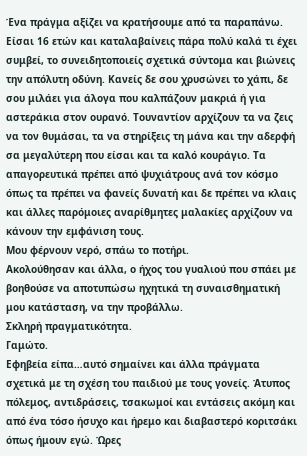Ένα πράγμα αξίζει να κρατήσουμε από τα παραπάνω. Είσαι 16 ετών και καταλαβαίνεις πάρα πολύ καλά τι έχει συμβεί, το συνειδητοποιείς σχετικά σύντομα και βιώνεις την απόλυτη οδύνη. Κανείς δε σου χρυσώνει το χάπι, δε σου μιλάει για άλογα που καλπάζουν μακριά ή για αστεράκια στον ουρανό. Τουναντίον αρχίζουν τα να ζεις να τον θυμάσαι, τα να στηρίξεις τη μάνα και την αδερφή σα μεγαλύτερη που είσαι και τα καλό κουράγιο. Τα απαγορευτικά πρέπει από ψυχιάτρους ανά τον κόσμο όπως τα πρέπει να φανείς δυνατή και δε πρέπει να κλαις και άλλες παρόμοιες αναρίθμητες μαλακίες αρχίζουν να κάνουν την εμφάνιση τους.
Μου φέρνουν νερό, σπάω το ποτήρι.
Ακολούθησαν και άλλα, ο ήχος του γυαλιού που σπάει με βοηθούσε να αποτυπώσω ηχητικά τη συναισθηματική μου κατάσταση, να την προβάλλω.
Σκληρή πραγματικότητα.
Γαμώτο.
Εφηβεία είπα…αυτό σημαίνει και άλλα πράγματα σχετικά με τη σχέση του παιδιού με τους γονείς. Άτυπος πόλεμος, αντιδράσεις, τσακωμοί και εντάσεις ακόμη και από ένα τόσο ήσυχο και ήρεμο και διαβαστερό κοριτσάκι όπως ήμουν εγώ. Ώρες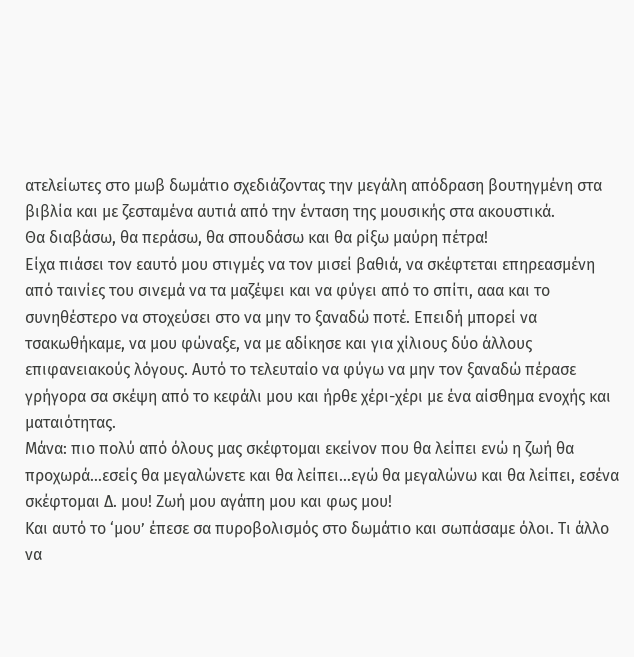ατελείωτες στο μωβ δωμάτιο σχεδιάζοντας την μεγάλη απόδραση βουτηγμένη στα βιβλία και με ζεσταμένα αυτιά από την ένταση της μουσικής στα ακουστικά.
Θα διαβάσω, θα περάσω, θα σπουδάσω και θα ρίξω μαύρη πέτρα!
Είχα πιάσει τον εαυτό μου στιγμές να τον μισεί βαθιά, να σκέφτεται επηρεασμένη από ταινίες του σινεμά να τα μαζέψει και να φύγει από το σπίτι, ααα και το συνηθέστερο να στοχεύσει στο να μην το ξαναδώ ποτέ. Επειδή μπορεί να τσακωθήκαμε, να μου φώναξε, να με αδίκησε και για χίλιους δύο άλλους επιφανειακούς λόγους. Αυτό το τελευταίο να φύγω να μην τον ξαναδώ πέρασε γρήγορα σα σκέψη από το κεφάλι μου και ήρθε χέρι-χέρι με ένα αίσθημα ενοχής και ματαιότητας.
Μάνα: πιο πολύ από όλους μας σκέφτομαι εκείνον που θα λείπει ενώ η ζωή θα προχωρά…εσείς θα μεγαλώνετε και θα λείπει…εγώ θα μεγαλώνω και θα λείπει, εσένα σκέφτομαι Δ. μου! Ζωή μου αγάπη μου και φως μου!
Και αυτό το ‘μου’ έπεσε σα πυροβολισμός στο δωμάτιο και σωπάσαμε όλοι. Τι άλλο να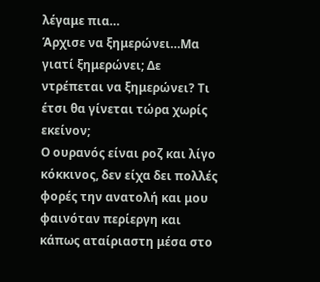λέγαμε πια…
Άρχισε να ξημερώνει…Μα γιατί ξημερώνει; Δε ντρέπεται να ξημερώνει? Τι έτσι θα γίνεται τώρα χωρίς εκείνον;
Ο ουρανός είναι ροζ και λίγο κόκκινος, δεν είχα δει πολλές φορές την ανατολή και μου φαινόταν περίεργη και κάπως αταίριαστη μέσα στο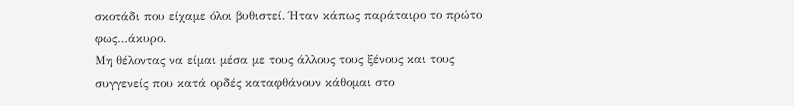σκοτάδι που είχαμε όλοι βυθιστεί. Ήταν κάπως παράταιρο το πρώτο φως…άκυρο.
Μη θέλοντας να είμαι μέσα με τους άλλους τους ξένους και τους συγγενείς που κατά ορδές καταφθάνουν κάθομαι στο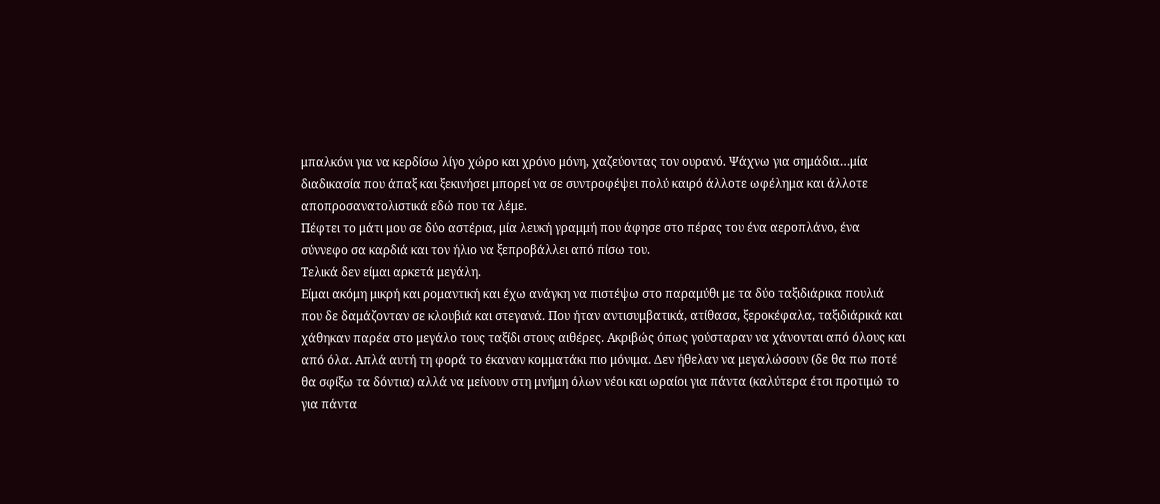μπαλκόνι για να κερδίσω λίγο χώρο και χρόνο μόνη, χαζεύοντας τον ουρανό. Ψάχνω για σημάδια…μία διαδικασία που άπαξ και ξεκινήσει μπορεί να σε συντροφέψει πολύ καιρό άλλοτε ωφέλημα και άλλοτε αποπροσανατολιστικά εδώ που τα λέμε.
Πέφτει το μάτι μου σε δύο αστέρια, μία λευκή γραμμή που άφησε στο πέρας του ένα αεροπλάνο, ένα σύννεφο σα καρδιά και τον ήλιο να ξεπροβάλλει από πίσω του.
Τελικά δεν είμαι αρκετά μεγάλη.
Είμαι ακόμη μικρή και ρομαντική και έχω ανάγκη να πιστέψω στο παραμύθι με τα δύο ταξιδιάρικα πουλιά που δε δαμάζονταν σε κλουβιά και στεγανά. Που ήταν αντισυμβατικά, ατίθασα, ξεροκέφαλα, ταξιδιάρικά και χάθηκαν παρέα στο μεγάλο τους ταξίδι στους αιθέρες. Ακριβώς όπως γούσταραν να χάνονται από όλους και από όλα. Απλά αυτή τη φορά το έκαναν κομματάκι πιο μόνιμα. Δεν ήθελαν να μεγαλώσουν (δε θα πω ποτέ θα σφίξω τα δόντια) αλλά να μείνουν στη μνήμη όλων νέοι και ωραίοι για πάντα (καλύτερα έτσι προτιμώ το για πάντα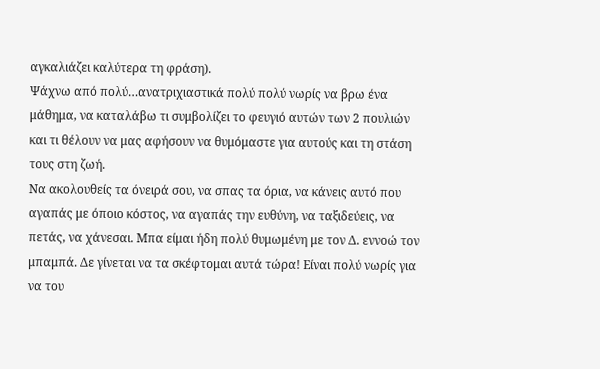αγκαλιάζει καλύτερα τη φράση).
Ψάχνω από πολύ…ανατριχιαστικά πολύ πολύ νωρίς να βρω ένα μάθημα, να καταλάβω τι συμβολίζει το φευγιό αυτών των 2 πουλιών και τι θέλουν να μας αφήσουν να θυμόμαστε για αυτούς και τη στάση τους στη ζωή.
Να ακολουθείς τα όνειρά σου, να σπας τα όρια, να κάνεις αυτό που αγαπάς με όποιο κόστος, να αγαπάς την ευθύνη, να ταξιδεύεις, να πετάς, να χάνεσαι. Μπα είμαι ήδη πολύ θυμωμένη με τον Δ. εννοώ τον μπαμπά. Δε γίνεται να τα σκέφτομαι αυτά τώρα! Είναι πολύ νωρίς για να του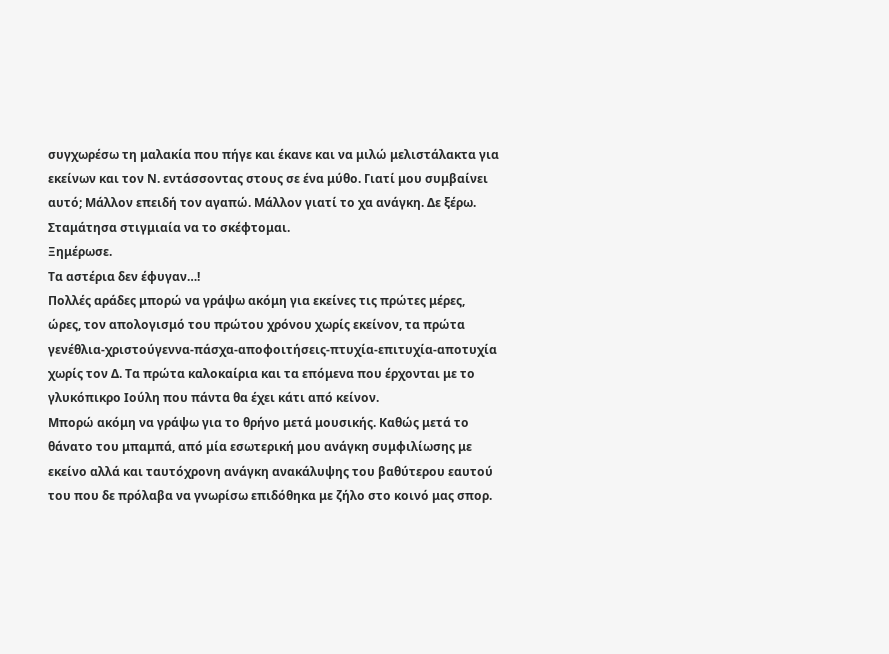συγχωρέσω τη μαλακία που πήγε και έκανε και να μιλώ μελιστάλακτα για εκείνων και τον Ν. εντάσσοντας στους σε ένα μύθο. Γιατί μου συμβαίνει αυτό; Μάλλον επειδή τον αγαπώ. Μάλλον γιατί το χα ανάγκη. Δε ξέρω.
Σταμάτησα στιγμιαία να το σκέφτομαι.
Ξημέρωσε.
Τα αστέρια δεν έφυγαν…!
Πολλές αράδες μπορώ να γράψω ακόμη για εκείνες τις πρώτες μέρες, ώρες, τον απολογισμό του πρώτου χρόνου χωρίς εκείνον, τα πρώτα γενέθλια-χριστούγεννα-πάσχα-αποφοιτήσεις-πτυχία-επιτυχία-αποτυχία χωρίς τον Δ. Τα πρώτα καλοκαίρια και τα επόμενα που έρχονται με το γλυκόπικρο Ιούλη που πάντα θα έχει κάτι από κείνον.
Μπορώ ακόμη να γράψω για το θρήνο μετά μουσικής. Καθώς μετά το θάνατο του μπαμπά, από μία εσωτερική μου ανάγκη συμφιλίωσης με εκείνο αλλά και ταυτόχρονη ανάγκη ανακάλυψης του βαθύτερου εαυτού του που δε πρόλαβα να γνωρίσω επιδόθηκα με ζήλο στο κοινό μας σπορ.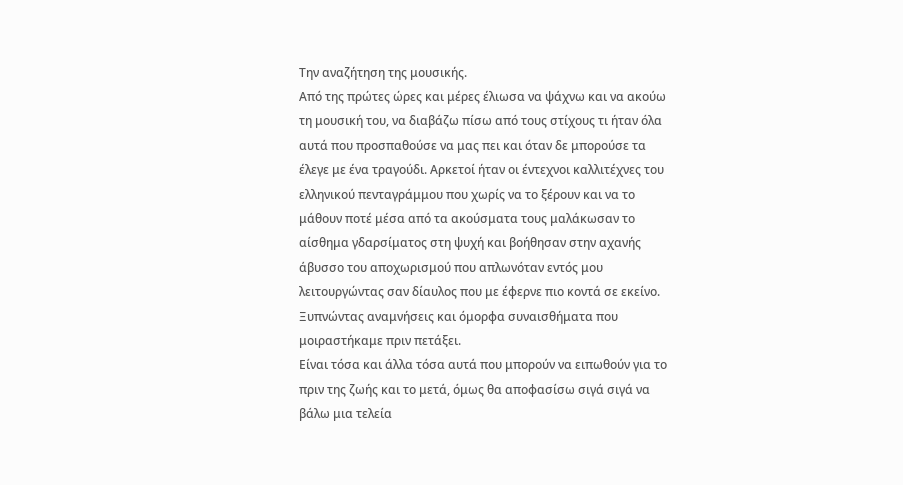Την αναζήτηση της μουσικής.
Από της πρώτες ώρες και μέρες έλιωσα να ψάχνω και να ακούω τη μουσική του, να διαβάζω πίσω από τους στίχους τι ήταν όλα αυτά που προσπαθούσε να μας πει και όταν δε μπορούσε τα έλεγε με ένα τραγούδι. Αρκετοί ήταν οι έντεχνοι καλλιτέχνες του ελληνικού πενταγράμμου που χωρίς να το ξέρουν και να το μάθουν ποτέ μέσα από τα ακούσματα τους μαλάκωσαν το αίσθημα γδαρσίματος στη ψυχή και βοήθησαν στην αχανής άβυσσο του αποχωρισμού που απλωνόταν εντός μου λειτουργώντας σαν δίαυλος που με έφερνε πιο κοντά σε εκείνο. Ξυπνώντας αναμνήσεις και όμορφα συναισθήματα που μοιραστήκαμε πριν πετάξει.
Είναι τόσα και άλλα τόσα αυτά που μπορούν να ειπωθούν για το πριν της ζωής και το μετά, όμως θα αποφασίσω σιγά σιγά να βάλω μια τελεία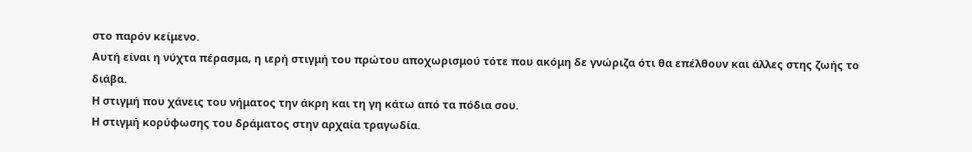στο παρόν κείμενο.
Αυτή είναι η νύχτα πέρασμα, η ιερή στιγμή του πρώτου αποχωρισμού τότε που ακόμη δε γνώριζα ότι θα επέλθουν και άλλες στης ζωής το διάβα.
Η στιγμή που χάνεις του νήματος την άκρη και τη γη κάτω από τα πόδια σου.
Η στιγμή κορύφωσης του δράματος στην αρχαία τραγωδία.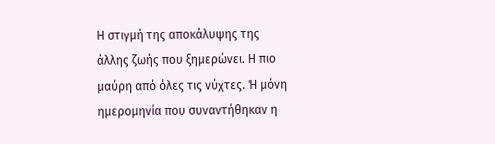Η στιγμή της αποκάλυψης της άλλης ζωής που ξημερώνει. Η πιο μαύρη από όλες τις νύχτες. Ή μόνη ημερομηνία που συναντήθηκαν η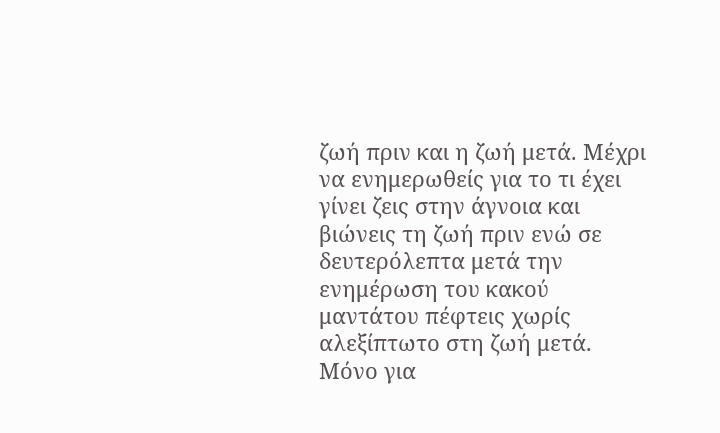ζωή πριν και η ζωή μετά. Μέχρι να ενημερωθείς για το τι έχει γίνει ζεις στην άγνοια και βιώνεις τη ζωή πριν ενώ σε δευτερόλεπτα μετά την ενημέρωση του κακού μαντάτου πέφτεις χωρίς αλεξίπτωτο στη ζωή μετά. Μόνο για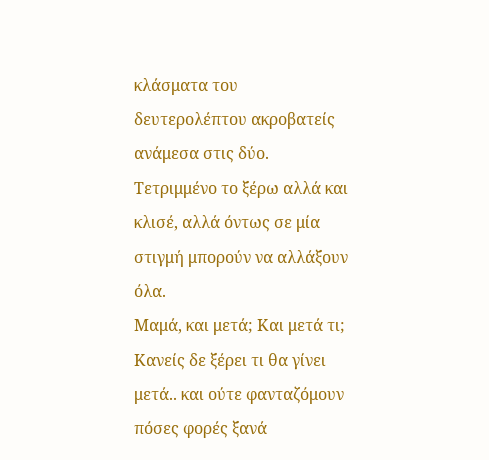κλάσματα του δευτερολέπτου ακροβατείς ανάμεσα στις δύο.
Τετριμμένο το ξέρω αλλά και κλισέ, αλλά όντως σε μία στιγμή μπορούν να αλλάξουν όλα.
Μαμά, και μετά; Και μετά τι;
Κανείς δε ξέρει τι θα γίνει μετά.. και ούτε φανταζόμουν πόσες φορές ξανά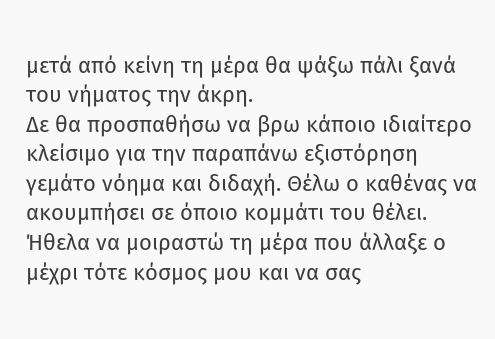μετά από κείνη τη μέρα θα ψάξω πάλι ξανά του νήματος την άκρη.
Δε θα προσπαθήσω να βρω κάποιο ιδιαίτερο κλείσιμο για την παραπάνω εξιστόρηση γεμάτο νόημα και διδαχή. Θέλω ο καθένας να ακουμπήσει σε όποιο κομμάτι του θέλει. Ήθελα να μοιραστώ τη μέρα που άλλαξε ο μέχρι τότε κόσμος μου και να σας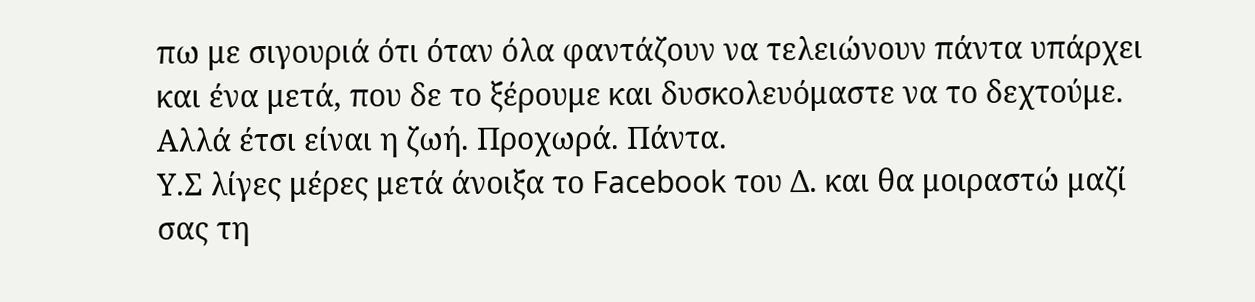πω με σιγουριά ότι όταν όλα φαντάζουν να τελειώνουν πάντα υπάρχει και ένα μετά, που δε το ξέρουμε και δυσκολευόμαστε να το δεχτούμε. Αλλά έτσι είναι η ζωή. Προχωρά. Πάντα.
Υ.Σ λίγες μέρες μετά άνοιξα το Facebook του Δ. και θα μοιραστώ μαζί σας τη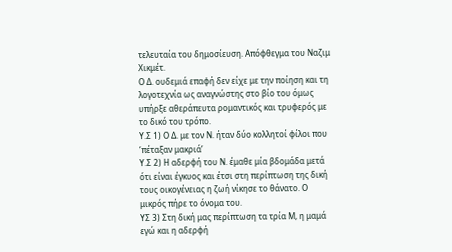τελευταία του δημοσίευση. Απόφθεγμα του Ναζιμ Χικμέτ.
Ο Δ. ουδεμιά επαφή δεν είχε με την ποίηση και τη λογοτεχνία ως αναγνώστης στο βίο του όμως υπήρξε αθεράπευτα ρομαντικός και τρυφερός με το δικό του τρόπο.
Υ.Σ 1) Ο Δ. με τον Ν. ήταν δύο κολλητοί φίλοι που ‘πέταξαν μακριά’
Υ.Σ 2) Η αδερφή του Ν. έμαθε μία βδομάδα μετά ότι είναι έγκυος και έτσι στη περίπτωση της δική τους οικογένειας η ζωή νίκησε το θάνατο. Ο μικρός πήρε το όνομα του.
ΥΣ 3) Στη δική μας περίπτωση τα τρία Μ, η μαμά εγώ και η αδερφή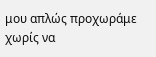μου απλώς προχωράμε χωρίς να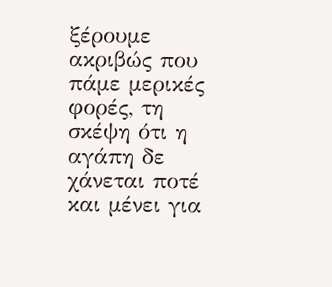ξέρουμε ακριβώς που πάμε μερικές φορές, τη σκέψη ότι η αγάπη δε χάνεται ποτέ και μένει για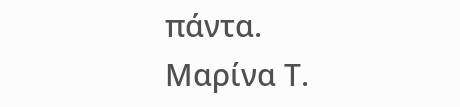πάντα.
Μαρίνα Τ.